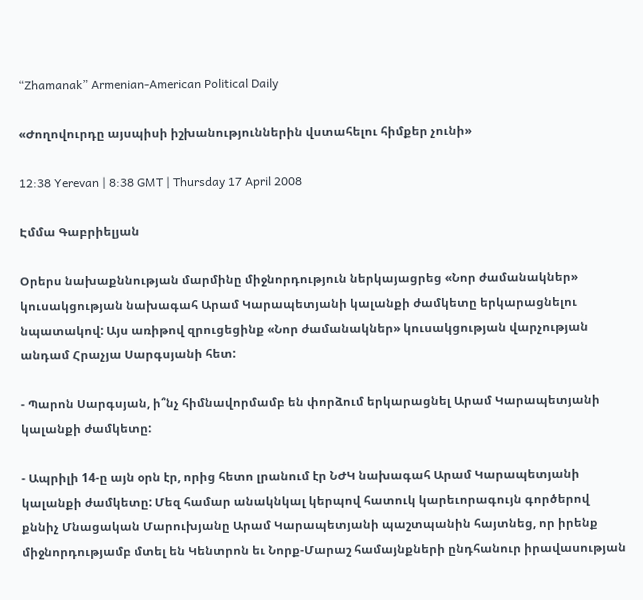“Zhamanak” Armenian-American Political Daily

«Ժողովուրդը այսպիսի իշխանություններին վստահելու հիմքեր չունի»

12:38 Yerevan | 8:38 GMT | Thursday 17 April 2008

Էմմա Գաբրիելյան

Օրերս նախաքննության մարմինը միջնորդություն ներկայացրեց «Նոր ժամանակներ» կուսակցության նախագահ Արամ Կարապետյանի կալանքի ժամկետը երկարացնելու նպատակով: Այս առիթով զրուցեցինք «Նոր ժամանակներ» կուսակցության վարչության անդամ Հրաչյա Սարգսյանի հետ:

- Պարոն Սարգսյան, ի՞նչ հիմնավորմամբ են փորձում երկարացնել Արամ Կարապետյանի կալանքի ժամկետը:

- Ապրիլի 14-ը այն օրն էր, որից հետո լրանում էր ՆԺԿ նախագահ Արամ Կարապետյանի կալանքի ժամկետը: Մեզ համար անակնկալ կերպով հատուկ կարեւորագույն գործերով քննիչ Մնացական Մարուխյանը Արամ Կարապետյանի պաշտպանին հայտնեց, որ իրենք միջնորդությամբ մտել են Կենտրոն եւ Նորք-Մարաշ համայնքների ընդհանուր իրավասության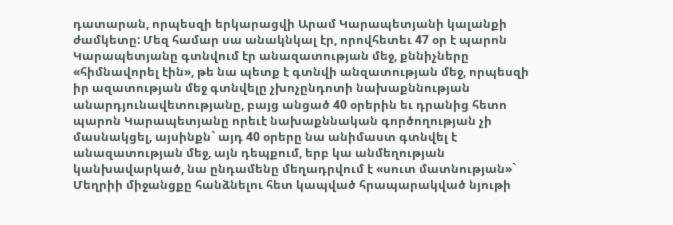դատարան, որպեսզի երկարացվի Արամ Կարապետյանի կալանքի ժամկետը: Մեզ համար սա անակնկալ էր, որովհետեւ 47 օր է պարոն Կարապետյանը գտնվում էր անազատության մեջ, քննիչները «հիմնավորել էին», թե նա պետք է գտնվի անզատության մեջ, որպեսզի իր ազատության մեջ գտնվելը չխոչընդոտի նախաքննության անարդյունավետությանը, բայց անցած 40 օրերին եւ դրանից հետո պարոն Կարապետյանը որեւէ նախաքննական գործողության չի մասնակցել, այսինքն` այդ 40 օրերը նա անիմաստ գտնվել է անազատության մեջ, այն դեպքում, երբ կա անմեղության կանխավարկած, նա ընդամենը մեղադրվում է «սուտ մատնության»` Մեղրիի միջանցքը հանձնելու հետ կապված հրապարակված նյութի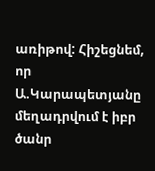առիթով: Հիշեցնեմ, որ Ա.Կարապետյանը մեղադրվում է իբր ծանր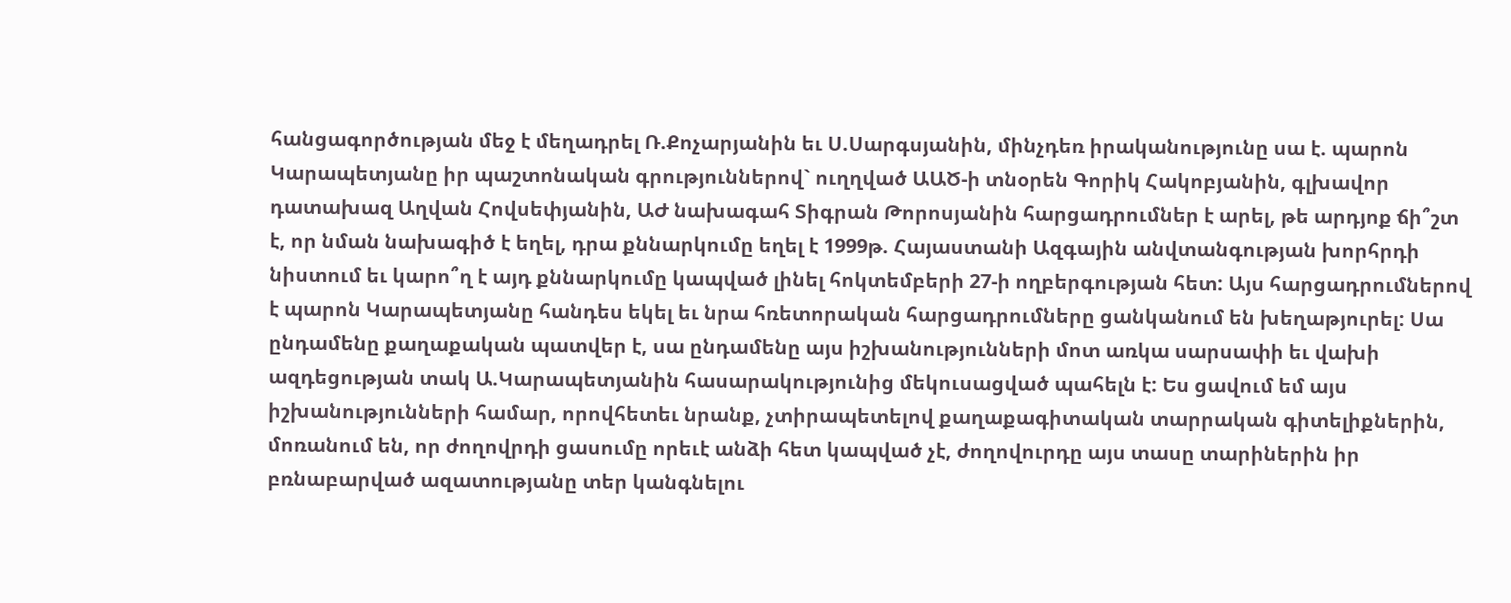հանցագործության մեջ է մեղադրել Ռ.Քոչարյանին եւ Ս.Սարգսյանին, մինչդեռ իրականությունը սա է. պարոն Կարապետյանը իր պաշտոնական գրություններով` ուղղված ԱԱԾ-ի տնօրեն Գորիկ Հակոբյանին, գլխավոր դատախազ Աղվան Հովսեփյանին, ԱԺ նախագահ Տիգրան Թորոսյանին հարցադրումներ է արել, թե արդյոք ճի՞շտ է, որ նման նախագիծ է եղել, դրա քննարկումը եղել է 1999թ. Հայաստանի Ազգային անվտանգության խորհրդի նիստում եւ կարո՞ղ է այդ քննարկումը կապված լինել հոկտեմբերի 27-ի ողբերգության հետ: Այս հարցադրումներով է պարոն Կարապետյանը հանդես եկել եւ նրա հռետորական հարցադրումները ցանկանում են խեղաթյուրել: Սա ընդամենը քաղաքական պատվեր է, սա ընդամենը այս իշխանությունների մոտ առկա սարսափի եւ վախի ազդեցության տակ Ա.Կարապետյանին հասարակությունից մեկուսացված պահելն է: Ես ցավում եմ այս իշխանությունների համար, որովհետեւ նրանք, չտիրապետելով քաղաքագիտական տարրական գիտելիքներին, մոռանում են, որ ժողովրդի ցասումը որեւէ անձի հետ կապված չէ, ժողովուրդը այս տասը տարիներին իր բռնաբարված ազատությանը տեր կանգնելու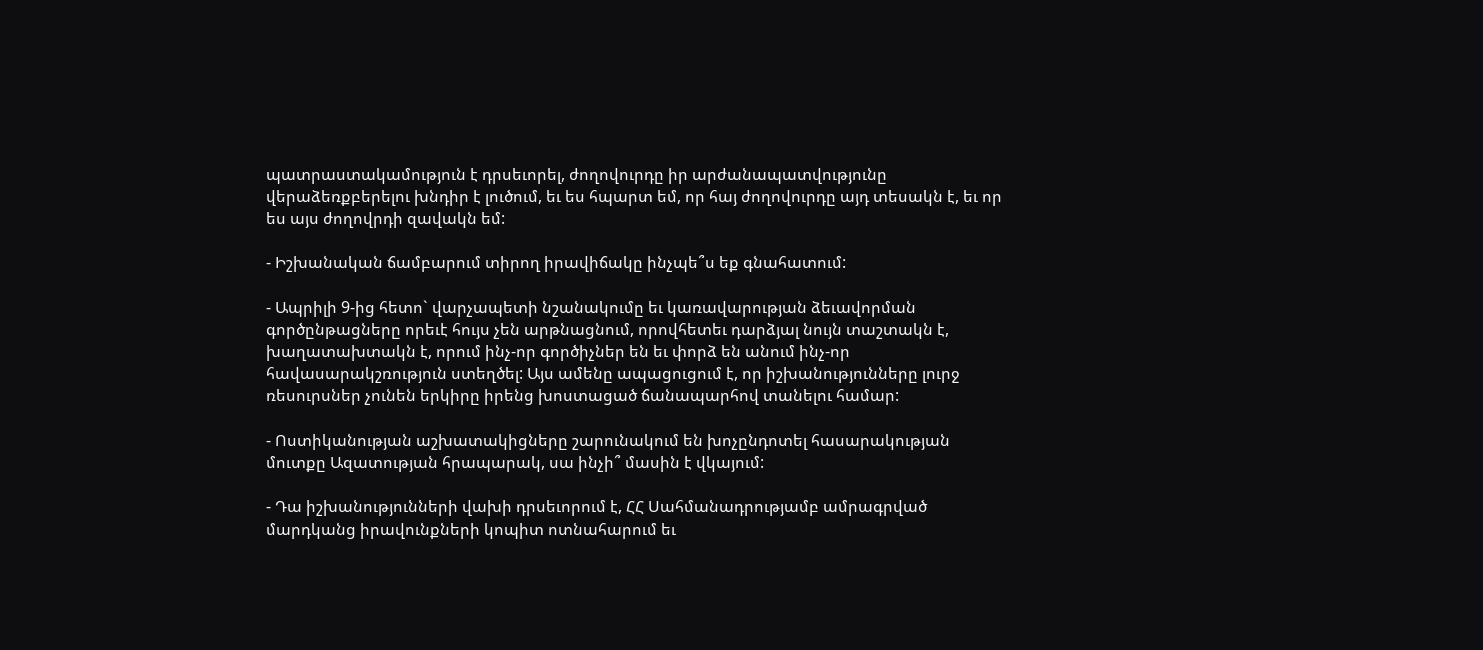պատրաստակամություն է դրսեւորել, ժողովուրդը իր արժանապատվությունը վերաձեռքբերելու խնդիր է լուծում, եւ ես հպարտ եմ, որ հայ ժողովուրդը այդ տեսակն է, եւ որ ես այս ժողովրդի զավակն եմ:

- Իշխանական ճամբարում տիրող իրավիճակը ինչպե՞ս եք գնահատում:

- Ապրիլի 9-ից հետո` վարչապետի նշանակումը եւ կառավարության ձեւավորման գործընթացները որեւէ հույս չեն արթնացնում, որովհետեւ դարձյալ նույն տաշտակն է, խաղատախտակն է, որում ինչ-որ գործիչներ են եւ փորձ են անում ինչ-որ հավասարակշռություն ստեղծել: Այս ամենը ապացուցում է, որ իշխանությունները լուրջ ռեսուրսներ չունեն երկիրը իրենց խոստացած ճանապարհով տանելու համար:

- Ոստիկանության աշխատակիցները շարունակում են խոչընդոտել հասարակության մուտքը Ազատության հրապարակ, սա ինչի՞ մասին է վկայում:

- Դա իշխանությունների վախի դրսեւորում է, ՀՀ Սահմանադրությամբ ամրագրված մարդկանց իրավունքների կոպիտ ոտնահարում եւ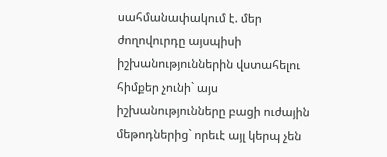սահմանափակում է. մեր ժողովուրդը այսպիսի իշխանություններին վստահելու հիմքեր չունի` այս իշխանությունները բացի ուժային մեթոդներից` որեւէ այլ կերպ չեն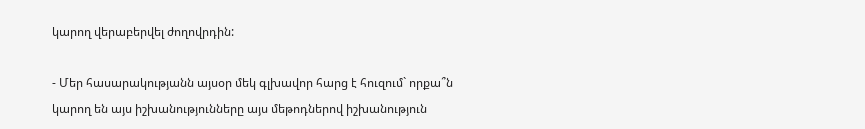կարող վերաբերվել ժողովրդին:

- Մեր հասարակությանն այսօր մեկ գլխավոր հարց է հուզում` որքա՞ն կարող են այս իշխանությունները այս մեթոդներով իշխանություն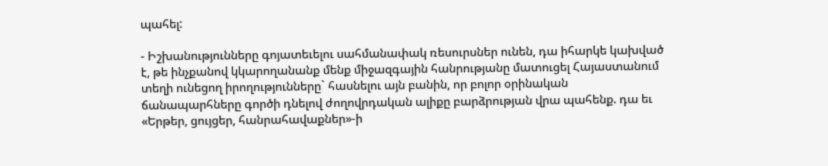պահել:

- Իշխանությունները գոյատեւելու սահմանափակ ռեսուրսներ ունեն, դա իհարկե կախված է, թե ինչքանով կկարողանանք մենք միջազգային հանրությանը մատուցել Հայաստանում տեղի ունեցող իրողությունները` հասնելու այն բանին, որ բոլոր օրինական ճանապարհները գործի դնելով ժողովրդական ալիքը բարձրության վրա պահենք. դա եւ «Երթեր, ցույցեր, հանրահավաքներ»-ի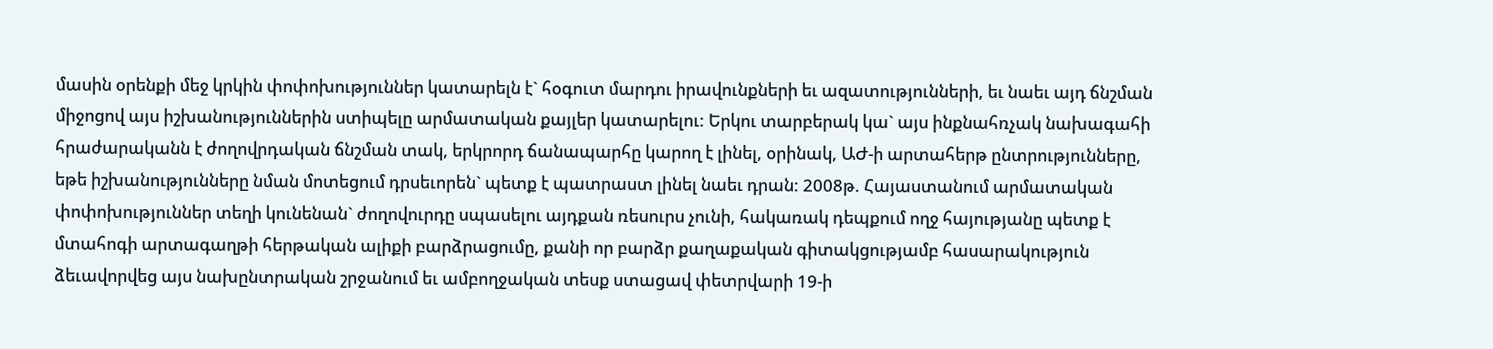մասին օրենքի մեջ կրկին փոփոխություններ կատարելն է` հօգուտ մարդու իրավունքների եւ ազատությունների, եւ նաեւ այդ ճնշման միջոցով այս իշխանություններին ստիպելը արմատական քայլեր կատարելու: Երկու տարբերակ կա` այս ինքնահռչակ նախագահի հրաժարականն է ժողովրդական ճնշման տակ, երկրորդ ճանապարհը կարող է լինել, օրինակ, ԱԺ-ի արտահերթ ընտրությունները, եթե իշխանությունները նման մոտեցում դրսեւորեն` պետք է պատրաստ լինել նաեւ դրան: 2008թ. Հայաստանում արմատական փոփոխություններ տեղի կունենան` ժողովուրդը սպասելու այդքան ռեսուրս չունի, հակառակ դեպքում ողջ հայությանը պետք է մտահոգի արտագաղթի հերթական ալիքի բարձրացումը, քանի որ բարձր քաղաքական գիտակցությամբ հասարակություն ձեւավորվեց այս նախընտրական շրջանում եւ ամբողջական տեսք ստացավ փետրվարի 19-ի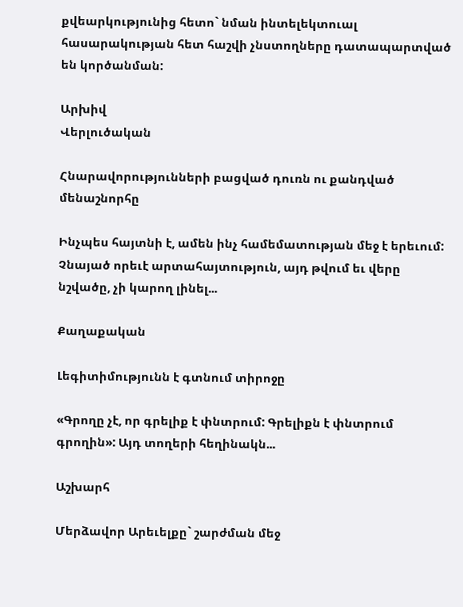քվեարկությունից հետո` նման ինտելեկտուալ հասարակության հետ հաշվի չնստողները դատապարտված են կործանման:

Արխիվ
Վերլուծական

Հնարավորությունների բացված դուռն ու քանդված մենաշնորհը

Ինչպես հայտնի է, ամեն ինչ համեմատության մեջ է երեւում: Չնայած որեւէ արտահայտություն, այդ թվում եւ վերը նշվածը, չի կարող լինել...

Քաղաքական

Լեգիտիմությունն է գտնում տիրոջը

«Գրողը չէ, որ գրելիք է փնտրում: Գրելիքն է փնտրում գրողին»: Այդ տողերի հեղինակն...

Աշխարհ

Մերձավոր Արեւելքը` շարժման մեջ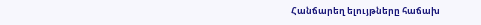Հանճարեղ ելույթները հաճախ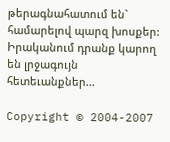թերագնահատում են` համարելով պարզ խոսքեր: Իրականում դրանք կարող են լրջագույն հետեւանքներ...

Copyright © 2004-2007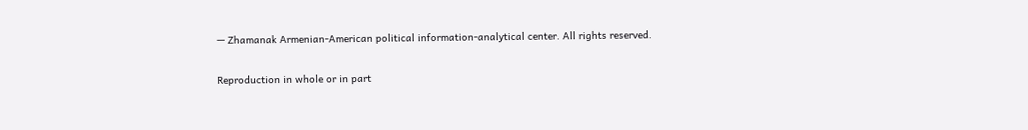— Zhamanak Armenian-American political information-analytical center. All rights reserved.

Reproduction in whole or in part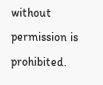without permission is prohibited.